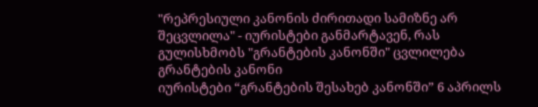"რეპრესიული კანონის ძირითადი სამიზნე არ შეცვლილა" - იურისტები განმარტავენ, რას გულისხმობს "გრანტების კანონში" ცვლილება
გრანტების კანონი
იურისტები “გრანტების შესახებ კანონში” 6 აპრილს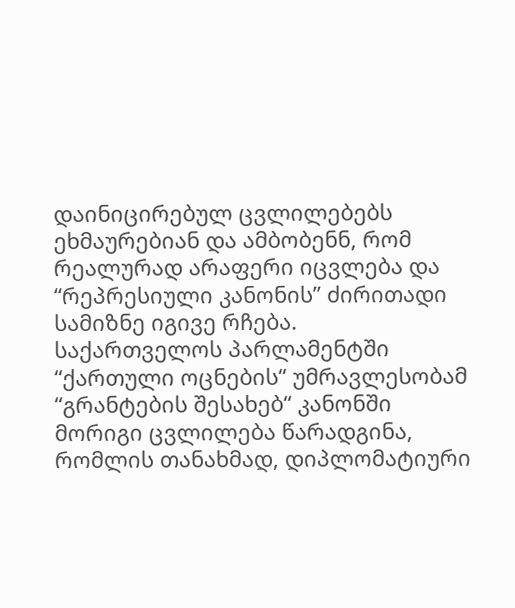დაინიცირებულ ცვლილებებს ეხმაურებიან და ამბობენნ, რომ რეალურად არაფერი იცვლება და “რეპრესიული კანონის” ძირითადი სამიზნე იგივე რჩება.
საქართველოს პარლამენტში “ქართული ოცნების“ უმრავლესობამ “გრანტების შესახებ“ კანონში მორიგი ცვლილება წარადგინა, რომლის თანახმად, დიპლომატიური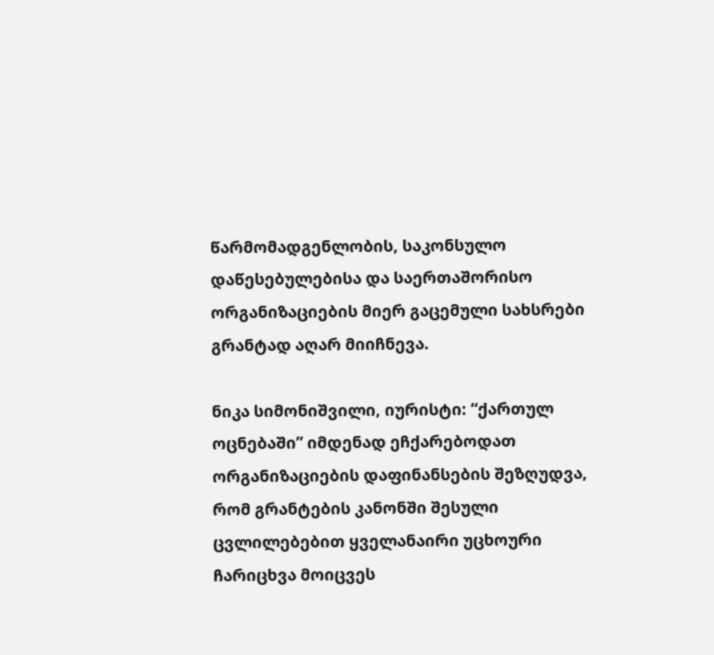წარმომადგენლობის, საკონსულო დაწესებულებისა და საერთაშორისო ორგანიზაციების მიერ გაცემული სახსრები გრანტად აღარ მიიჩნევა.

ნიკა სიმონიშვილი, იურისტი: “ქართულ ოცნებაში” იმდენად ეჩქარებოდათ ორგანიზაციების დაფინანსების შეზღუდვა, რომ გრანტების კანონში შესული ცვლილებებით ყველანაირი უცხოური ჩარიცხვა მოიცვეს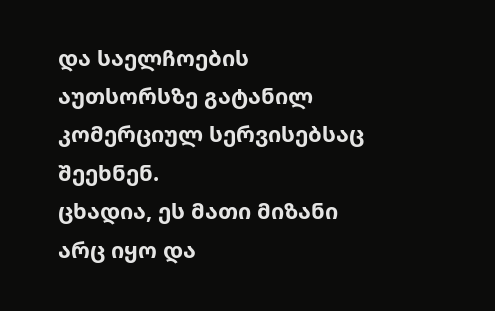და საელჩოების აუთსორსზე გატანილ კომერციულ სერვისებსაც შეეხნენ.
ცხადია, ეს მათი მიზანი არც იყო და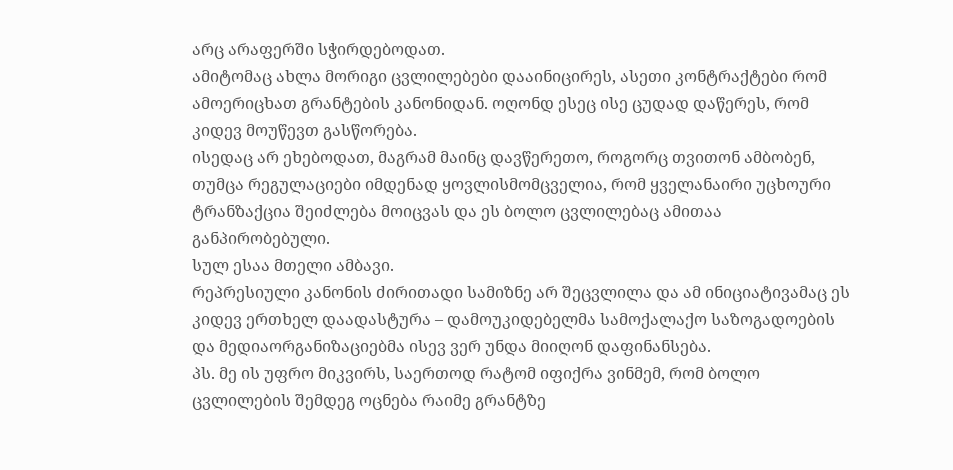არც არაფერში სჭირდებოდათ.
ამიტომაც ახლა მორიგი ცვლილებები დააინიცირეს, ასეთი კონტრაქტები რომ ამოერიცხათ გრანტების კანონიდან. ოღონდ ესეც ისე ცუდად დაწერეს, რომ კიდევ მოუწევთ გასწორება.
ისედაც არ ეხებოდათ, მაგრამ მაინც დავწერეთო, როგორც თვითონ ამბობენ, თუმცა რეგულაციები იმდენად ყოვლისმომცველია, რომ ყველანაირი უცხოური ტრანზაქცია შეიძლება მოიცვას და ეს ბოლო ცვლილებაც ამითაა განპირობებული.
სულ ესაა მთელი ამბავი.
რეპრესიული კანონის ძირითადი სამიზნე არ შეცვლილა და ამ ინიციატივამაც ეს კიდევ ერთხელ დაადასტურა – დამოუკიდებელმა სამოქალაქო საზოგადოების და მედიაორგანიზაციებმა ისევ ვერ უნდა მიიღონ დაფინანსება.
პს. მე ის უფრო მიკვირს, საერთოდ რატომ იფიქრა ვინმემ, რომ ბოლო ცვლილების შემდეგ ოცნება რაიმე გრანტზე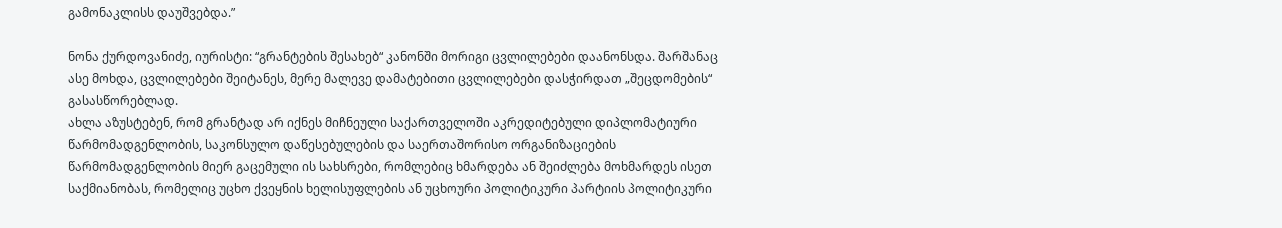გამონაკლისს დაუშვებდა.”

ნონა ქურდოვანიძე, იურისტი: “გრანტების შესახებ“ კანონში მორიგი ცვლილებები დაანონსდა. შარშანაც ასე მოხდა, ცვლილებები შეიტანეს, მერე მალევე დამატებითი ცვლილებები დასჭირდათ „შეცდომების“ გასასწორებლად.
ახლა აზუსტებენ, რომ გრანტად არ იქნეს მიჩნეული საქართველოში აკრედიტებული დიპლომატიური წარმომადგენლობის, საკონსულო დაწესებულების და საერთაშორისო ორგანიზაციების წარმომადგენლობის მიერ გაცემული ის სახსრები, რომლებიც ხმარდება ან შეიძლება მოხმარდეს ისეთ საქმიანობას, რომელიც უცხო ქვეყნის ხელისუფლების ან უცხოური პოლიტიკური პარტიის პოლიტიკური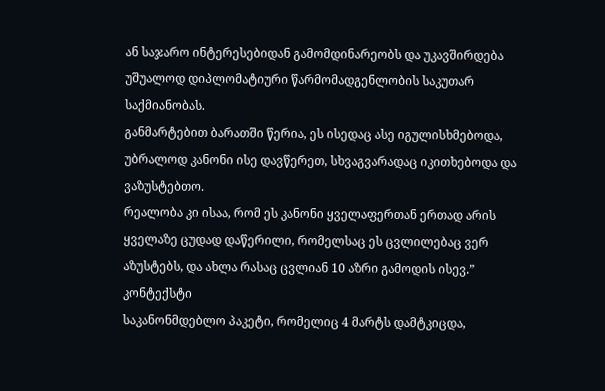ან საჯარო ინტერესებიდან გამომდინარეობს და უკავშირდება უშუალოდ დიპლომატიური წარმომადგენლობის საკუთარ საქმიანობას.
განმარტებით ბარათში წერია, ეს ისედაც ასე იგულისხმებოდა, უბრალოდ კანონი ისე დავწერეთ, სხვაგვარადაც იკითხებოდა და ვაზუსტებთო.
რეალობა კი ისაა, რომ ეს კანონი ყველაფერთან ერთად არის ყველაზე ცუდად დაწერილი, რომელსაც ეს ცვლილებაც ვერ აზუსტებს, და ახლა რასაც ცვლიან 10 აზრი გამოდის ისევ.”
კონტექსტი
საკანონმდებლო პაკეტი, რომელიც 4 მარტს დამტკიცდა,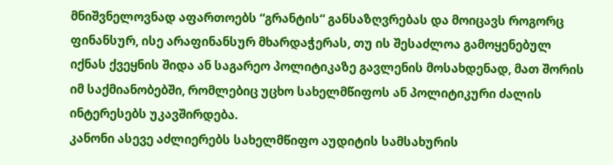მნიშვნელოვნად აფართოებს “გრანტის“ განსაზღვრებას და მოიცავს როგორც ფინანსურ, ისე არაფინანსურ მხარდაჭერას, თუ ის შესაძლოა გამოყენებულ იქნას ქვეყნის შიდა ან საგარეო პოლიტიკაზე გავლენის მოსახდენად, მათ შორის იმ საქმიანობებში, რომლებიც უცხო სახელმწიფოს ან პოლიტიკური ძალის ინტერესებს უკავშირდება.
კანონი ასევე აძლიერებს სახელმწიფო აუდიტის სამსახურის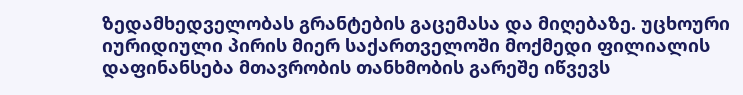ზედამხედველობას გრანტების გაცემასა და მიღებაზე. უცხოური იურიდიული პირის მიერ საქართველოში მოქმედი ფილიალის დაფინანსება მთავრობის თანხმობის გარეშე იწვევს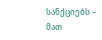სანქციებს – მათ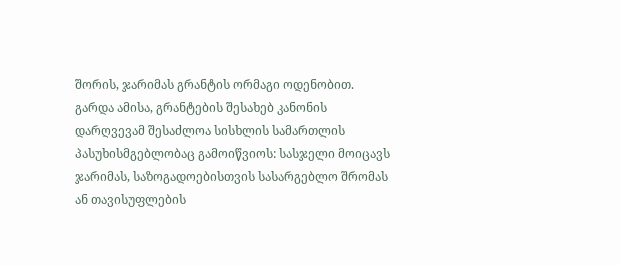შორის, ჯარიმას გრანტის ორმაგი ოდენობით.
გარდა ამისა, გრანტების შესახებ კანონის დარღვევამ შესაძლოა სისხლის სამართლის პასუხისმგებლობაც გამოიწვიოს: სასჯელი მოიცავს ჯარიმას, საზოგადოებისთვის სასარგებლო შრომას ან თავისუფლების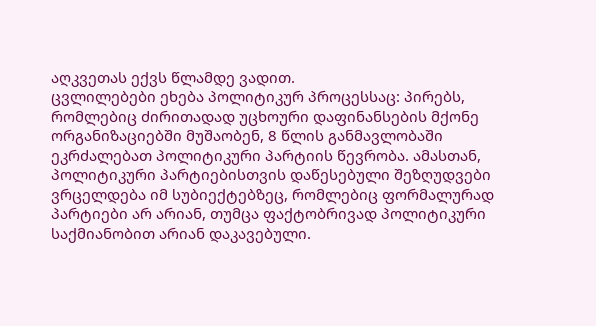აღკვეთას ექვს წლამდე ვადით.
ცვლილებები ეხება პოლიტიკურ პროცესსაც: პირებს, რომლებიც ძირითადად უცხოური დაფინანსების მქონე ორგანიზაციებში მუშაობენ, 8 წლის განმავლობაში ეკრძალებათ პოლიტიკური პარტიის წევრობა. ამასთან, პოლიტიკური პარტიებისთვის დაწესებული შეზღუდვები ვრცელდება იმ სუბიექტებზეც, რომლებიც ფორმალურად პარტიები არ არიან, თუმცა ფაქტობრივად პოლიტიკური საქმიანობით არიან დაკავებული.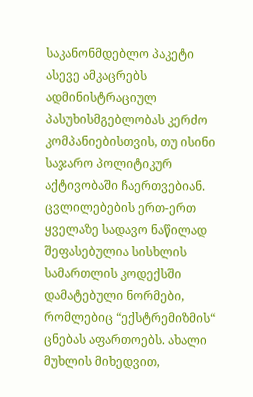საკანონმდებლო პაკეტი ასევე ამკაცრებს ადმინისტრაციულ პასუხისმგებლობას კერძო კომპანიებისთვის, თუ ისინი საჯარო პოლიტიკურ აქტივობაში ჩაერთვებიან.
ცვლილებების ერთ-ერთ ყველაზე სადავო ნაწილად შეფასებულია სისხლის სამართლის კოდექსში დამატებული ნორმები, რომლებიც “ექსტრემიზმის“ ცნებას აფართოებს. ახალი მუხლის მიხედვით,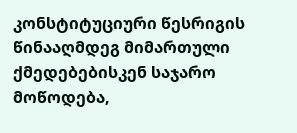კონსტიტუციური წესრიგის წინააღმდეგ მიმართული ქმედებებისკენ საჯარო მოწოდება,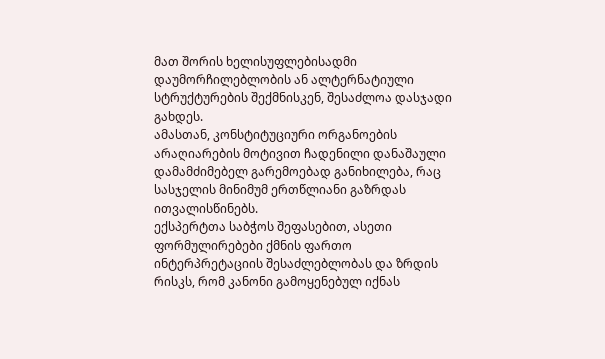მათ შორის ხელისუფლებისადმი დაუმორჩილებლობის ან ალტერნატიული სტრუქტურების შექმნისკენ, შესაძლოა დასჯადი გახდეს.
ამასთან, კონსტიტუციური ორგანოების არაღიარების მოტივით ჩადენილი დანაშაული დამამძიმებელ გარემოებად განიხილება, რაც სასჯელის მინიმუმ ერთწლიანი გაზრდას ითვალისწინებს.
ექსპერტთა საბჭოს შეფასებით, ასეთი ფორმულირებები ქმნის ფართო ინტერპრეტაციის შესაძლებლობას და ზრდის რისკს, რომ კანონი გამოყენებულ იქნას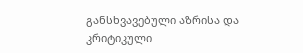განსხვავებული აზრისა და კრიტიკული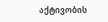აქტივობის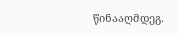წინააღმდეგ.